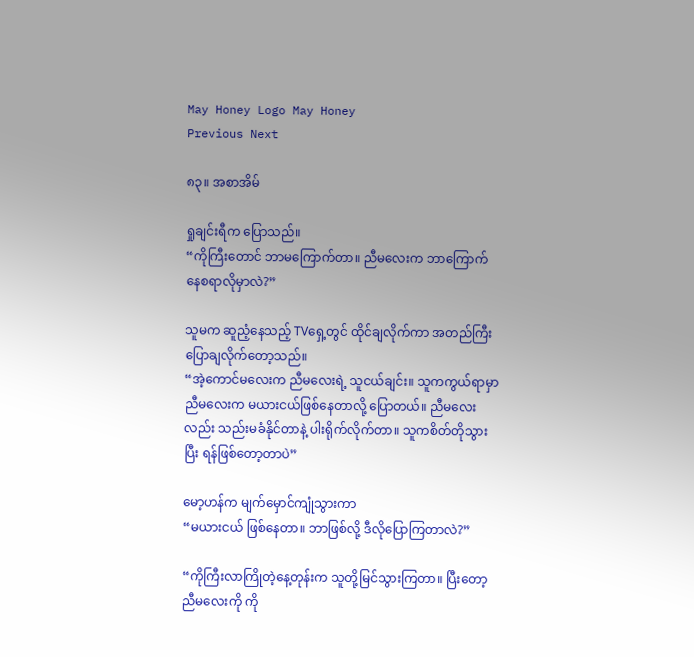May Honey Logo May Honey
Previous Next

၈၃။ အစာအိမ်

ရှုချင်းရီက ပြောသည်။
“ကိုကြီးတောင် ဘာမကြောက်တာ။ ညီမလေးက ဘာကြောက်နေစရာလိုမှာလဲ?”

သူမက ဆူညံ့နေသည့် TVရှေ့တွင် ထိုင်ချလိုက်ကာ အတည်ကြီးပြောချလိုက်တော့သည်။
“အဲ့ကောင်မလေးက ညီမလေးရဲ့ သူငယ်ချင်း။ သူကကွယ်ရာမှာ ညီမလေးက မယားငယ်ဖြစ်နေတာလို့ ပြောတယ်။ ညီမလေးလည်း သည်းမခံနိုင်တာနဲ့ ပါးရိုက်လိုက်တာ။ သူကစိတ်တိုသွားပြီး ရန်ဖြစ်တော့တာပဲ”

မော့ဟန်က မျက်မှောင်ကျုံသွားကာ
“မယားငယ် ဖြစ်နေတာ။ ဘာဖြစ်လို့ ဒီလိုပြောကြတာလဲ?”

“ကိုကြီးလာကြိုတဲ့နေ့တုန်းက သူတို့မြင်သွားကြတာ။ ပြီးတော့ ညီမလေးကို ကို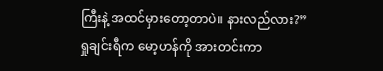ကြီးနဲ့ အထင်မှားတော့တာပဲ။ နားလည်လား?”
ရှုချင်းရီက မော့ဟန်ကို အားတင်းကာ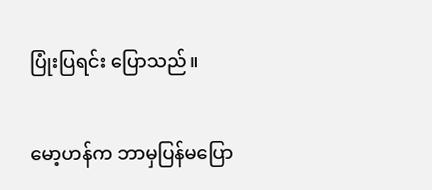ပြုံးပြရင်း ပြောသည်။

မော့ဟန်က ဘာမှပြန်မပြော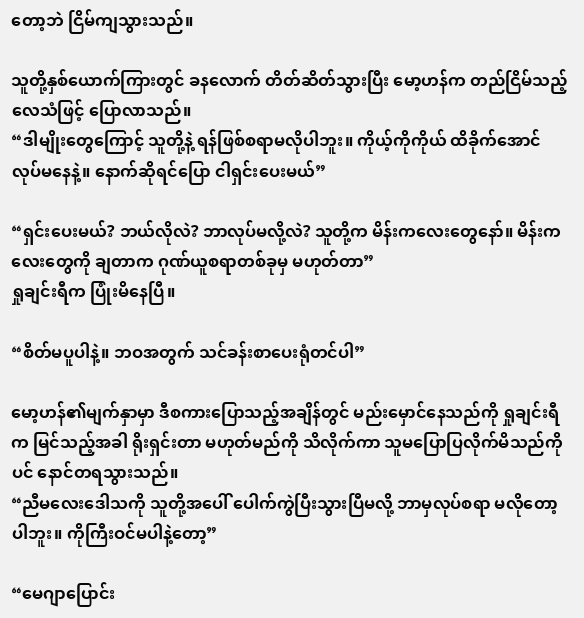တော့ဘဲ ငြိမ်ကျသွားသည်။

သူတို့နှစ်ယောက်ကြားတွင် ခနလောက် တိတ်ဆိတ်သွားပြီး မော့ဟန်က တည်ငြိမ်သည့်လေသံဖြင့် ပြောလာသည်။
“ဒါမျိုးတွေကြောင့် သူတို့နဲ့ ရန်ဖြစ်စရာမလိုပါဘူး။ ကိုယ့်ကိုကိုယ် ထိခိုက်အောင် လုပ်မနေနဲ့။ နောက်ဆိုရင်ပြော ငါရှင်းပေးမယ်”

“ရှင်းပေးမယ်? ဘယ်လိုလဲ? ဘာလုပ်မလို့လဲ? သူတို့က မိန်းကလေးတွေနော်။ မိန်းကလေးတွေကို ချတာက ဂုဏ်ယူစရာတစ်ခုမှ မဟုတ်တာ”
ရှုချင်းရီက ပြုံးမိနေပြီ။

“စိတ်မပူပါနဲ့။ ဘဝအတွက် သင်ခန်းစာပေးရုံတင်ပါ”

မော့ဟန်၏မျက်နှာမှာ ဒီစကားပြောသည့်အချိန်တွင် မည်းမှောင်နေသည်ကို ရှုချင်းရီက မြင်သည့်အခါ ရိုးရှင်းတာ မဟုတ်မည်ကို သိလိုက်ကာ သူမပြောပြလိုက်မိသည်ကိုပင် နောင်တရသွားသည်။
“ညီမလေးဒေါသကို သူတို့အပေါ် ပေါက်ကွဲပြီးသွားပြီမလို့ ဘာမှလုပ်စရာ မလိုတော့ပါဘူး။ ကိုကြီးဝင်မပါနဲ့တော့”

“မေဂျာပြောင်း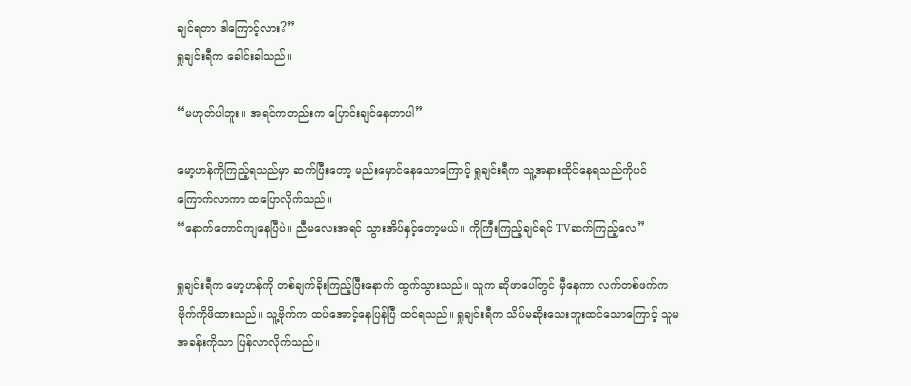ချင်ရတာ ဒါကြောင့်လား?”
ရှုချင်းရီက ခေါင်းခါသည်။

“မဟုတ်ပါဘူး။ အရင်ကတည်းက ပြောင်းချင်နေတာပါ”

မော့ဟန်ကိုကြည့်ရသည်မှာ ဆက်ပြီးတော့ မည်းမှောင်နေသောကြောင့် ရှုချင်းရီက သူ့အနားထိုင်နေရသည်ကိုပင် ကြောက်လာကာ ထပြောလိုက်သည်။
“နောက်တောင်ကျနေပြီပဲ။ ညီမလေးအရင် သွားအိပ်နှင့်တော့မယ်။ ကိုကြီးကြည့်ချင်ရင် TVဆက်ကြည့်လေ”

ရှုချင်းရီက မော့ဟန်ကို တစ်ချက်ခိုးကြည့်ပြီးနောက် ထွက်သွားသည်။ သူက ဆိုဖာပေါ်တွင် မှီနေကာ လက်တစ်ဖက်က ဗိုက်ကိုဖိထားသည်။ သူ့ဗိုက်က ထပ်အောင့်နေပြန်ပြီ ထင်ရသည်။ ရှုချင်းရီက သိပ်မဆိုးသေးဘူးထင်သောကြောင့် သူမအခန်းကိုသာ ပြန်လာလိုက်သည်။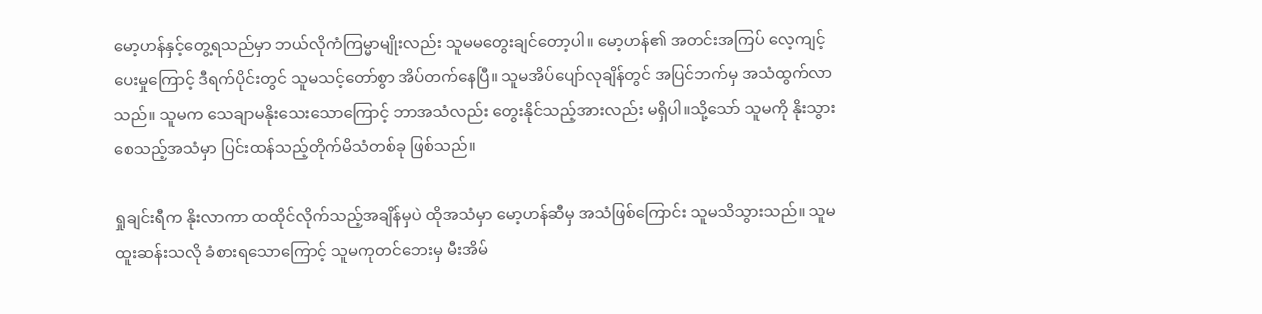မော့ဟန်နှင့်တွေ့ရသည်မှာ ဘယ်လိုကံကြမ္မာမျိုးလည်း သူမမတွေးချင်တော့ပါ။ မော့ဟန်၏ အတင်းအကြပ် လေ့ကျင့်ပေးမှုကြောင့် ဒီရက်ပိုင်းတွင် သူမသင့်တော်စွာ အိပ်တက်နေပြီ။ သူမအိပ်ပျော်လုချိန်တွင် အပြင်ဘက်မှ အသံထွက်လာသည်။ သူမက သေချာမနိုးသေးသောကြောင့် ဘာအသံလည်း တွေးနိုင်သည့်အားလည်း မရှိပါ။သို့သော် သူမကို နိုးသွားစေသည့်အသံမှာ ပြင်းထန်သည့်တိုက်မိသံတစ်ခု ဖြစ်သည်။

ရှုချင်းရီက နိုးလာကာ ထထိုင်လိုက်သည့်အချိန်မှပဲ ထိုအသံမှာ မော့ဟန်ဆီမှ အသံဖြစ်ကြောင်း သူမသိသွားသည်။ သူမထူးဆန်းသလို ခံစားရသောကြောင့် သူမကုတင်ဘေးမှ မီးအိမ်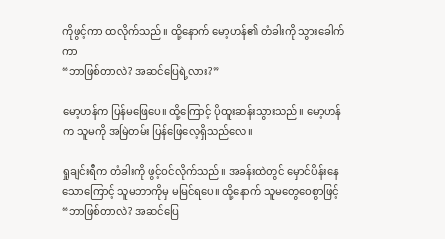ကိုဖွင့်ကာ ထလိုက်သည်။ ထို့နောက် မော့ဟန်၏ တံခါးကို သွားခေါက်ကာ
“ဘာဖြစ်တာလဲ? အဆင်ပြေရဲ့လား?”

မော့ဟန်က ပြန်မဖြေပေ။ ထို့ကြောင့် ပိုထူးဆန်းသွားသည်။ မော့ဟန်က သူမကို အမြဲတမ်း ပြန်ဖြေလေ့ရှိသည်လေ။

ရှုချင်းရီက တံခါးကို ဖွင့်ဝင်လိုက်သည်။ အခန်းထဲတွင် မှောင်ပိန်းနေသောကြောင့် သူမဘာကိုမှ မမြင်ရပေ။ ထို့နောက် သူမတွေဝေစွာဖြင့်
“ဘာဖြစ်တာလဲ? အဆင်ပြေ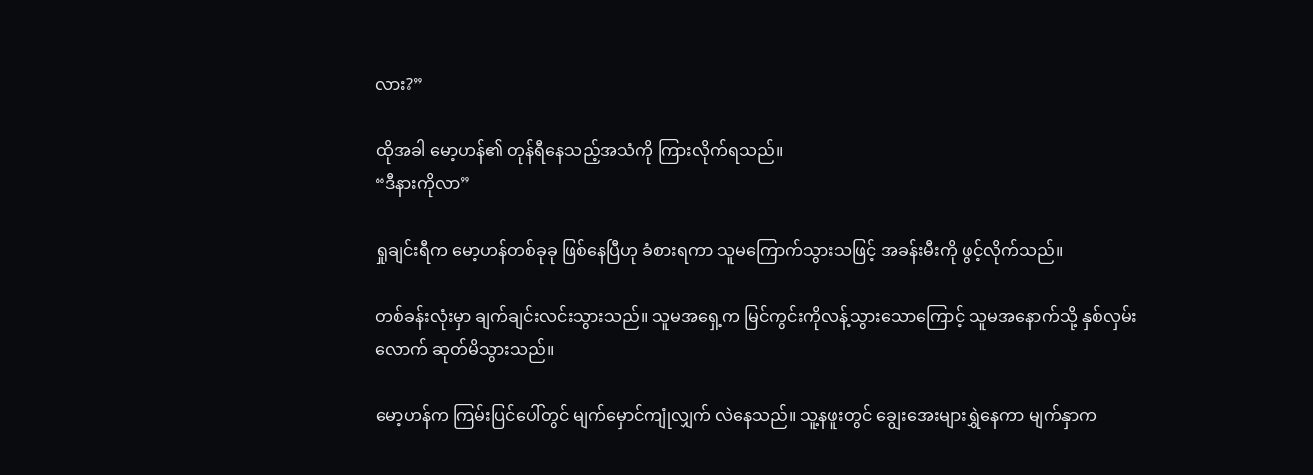လား?”

ထိုအခါ မော့ဟန်၏ တုန်ရီနေသည့်အသံကို ကြားလိုက်ရသည်။
“ဒီနားကိုလာ”

ရှုချင်းရီက မော့ဟန်တစ်ခုခု ဖြစ်နေပြီဟု ခံစားရကာ သူမကြောက်သွားသဖြင့် အခန်းမီးကို ဖွင့်လိုက်သည်။

တစ်ခန်းလုံးမှာ ချက်ချင်းလင်းသွားသည်။ သူမအရှေ့က မြင်ကွင်းကိုလန့်သွားသောကြောင့် သူမအနောက်သို့ နှစ်လှမ်းလောက် ဆုတ်မိသွားသည်။

မော့ဟန်က ကြမ်းပြင်ပေါ်တွင် မျက်မှောင်ကျုံလျှက် လဲနေသည်။ သူ့နဖူးတွင် ချွေးအေးများရွှဲနေကာ မျက်နှာက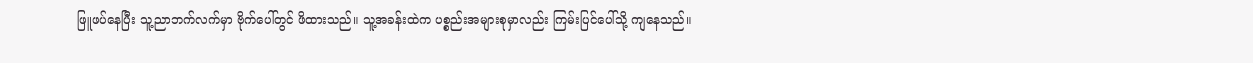ဖြူဖပ်နေပြီး သူ့ညာဘက်လက်မှာ ဗိုက်ပေါ်တွင် ဖိထားသည်။ သူ့အခန်းထဲက ပစ္စည်းအများစုမှာလည်း ကြမ်းပြင်ပေါ်သို့ ကျနေသည်။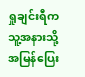ရှုချင်းရီက သူ့အနားသို့ အမြန်ပြေး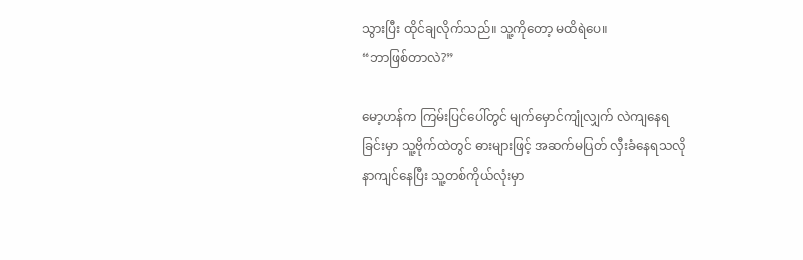သွားပြီး ထိုင်ချလိုက်သည်။ သူ့ကိုတော့ မထိရဲပေ။
“ဘာဖြစ်တာလဲ?”

မော့ဟန်က ကြမ်းပြင်ပေါ်တွင် မျက်မှောင်ကျုံလျှက် လဲကျနေရခြင်းမှာ သူ့ဗိုက်ထဲတွင် ဓားများဖြင့် အဆက်မပြတ် လှီးခံနေရသလို နာကျင်နေပြီး သူ့တစ်ကိုယ်လုံးမှာ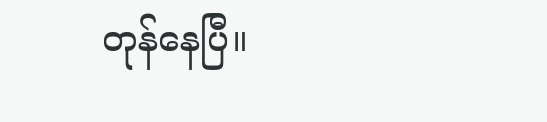တုန်နေပြီ။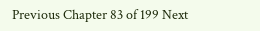Previous Chapter 83 of 199 Next